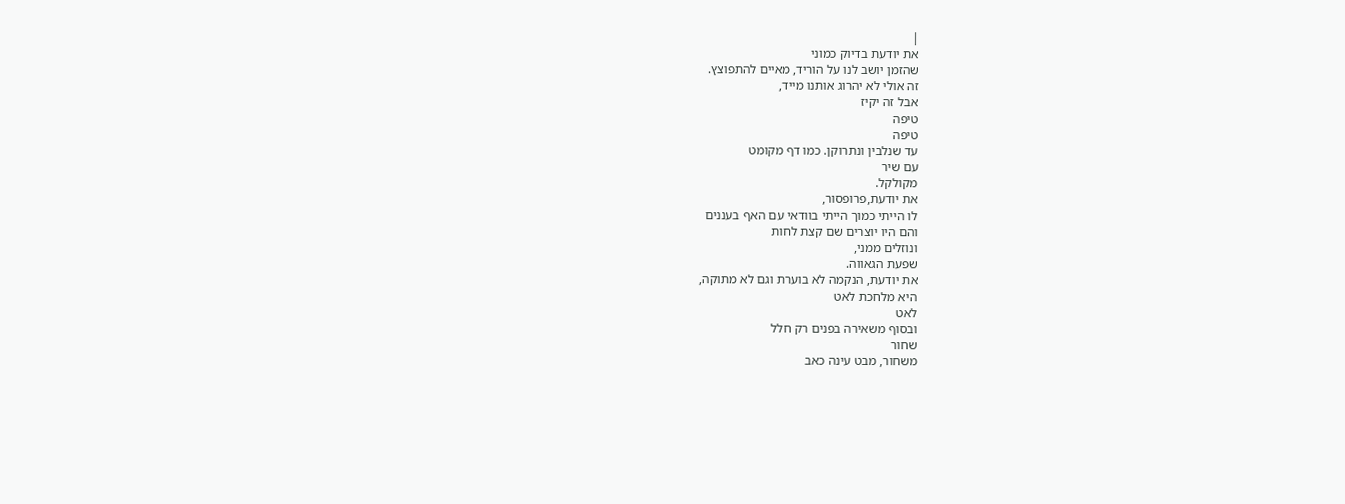|
את יודעת בדיוק כמוני
שהזמן יושב לנו על הוריד, מאיים להתפוצץ.
זה אולי לא יהרוג אותנו מייד,
אבל זה יקיז
טיפה
טיפה
עד שנלבין ונתרוקן. כמו דף מקומט
עם שיר
מקולקל.
את יודעת,פרופסור,
לו הייתי כמוך הייתי בוודאי עם האף בעננים
והם היו יוצרים שם קצת לחות
ונוזלים ממני,
שפעת הגאווה.
את יודעת, הנקמה לא בוערת וגם לא מתוקה,
היא מלחכת לאט
לאט
ובסוף משאירה בפנים רק חלל
שחור
משחור, מבט עינה כאב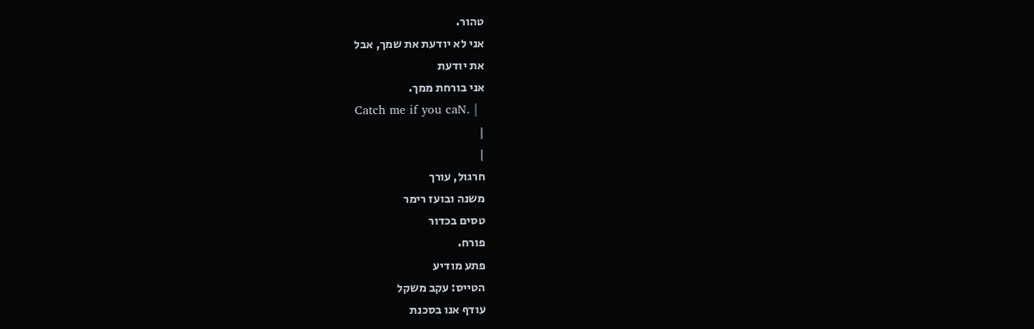טהור.
אני לא יודעת את שמך, אבל
את יודעת
אני בורחת ממך.
Catch me if you caN. |
|
|
חרגול, עורך
משנה ובועז רימר
טסים בכדור
פורח.
פתע מודיע
הטייס: עקב משקל
עודף אנו בסכנת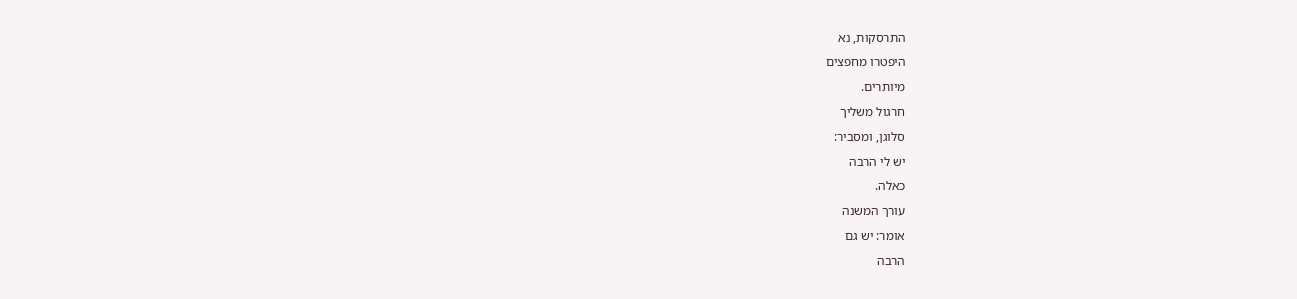התרסקות, נא
היפטרו מחפצים
מיותרים.
חרגול משליך
סלוגן, ומסביר:
יש לי הרבה
כאלה.
עורך המשנה
אומר: יש גם
הרבה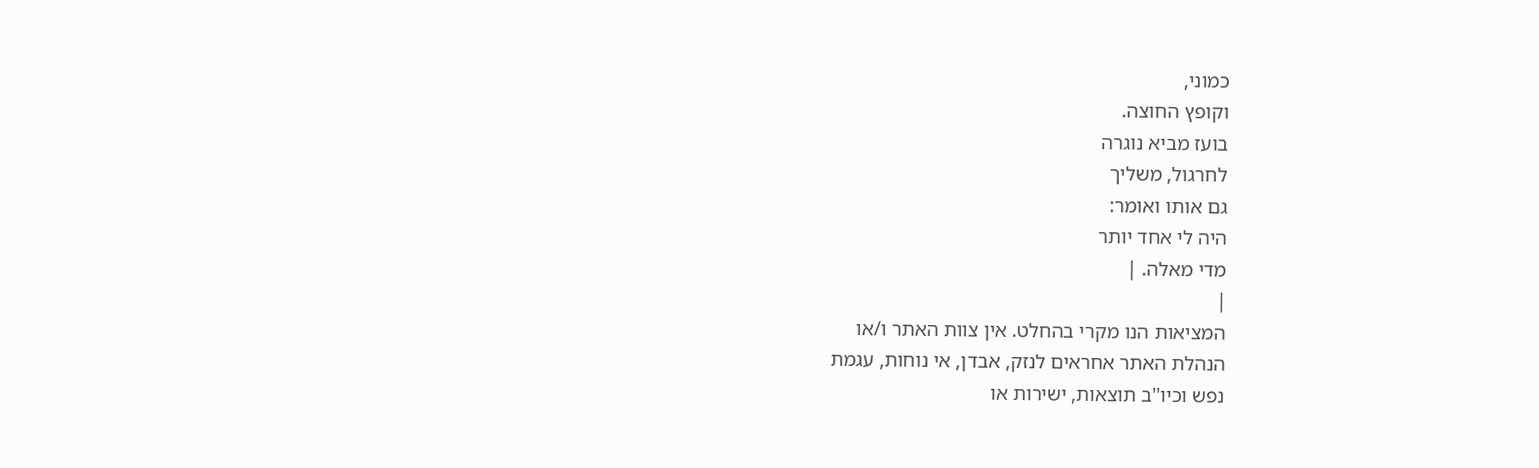כמוני,
וקופץ החוצה.
בועז מביא נוגרה
לחרגול, משליך
גם אותו ואומר:
היה לי אחד יותר
מדי מאלה. |
|
המציאות הנו מקרי בהחלט. אין צוות האתר ו/או
הנהלת האתר אחראים לנזק, אבדן, אי נוחות, עגמת
נפש וכיו''ב תוצאות, ישירות או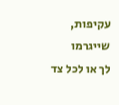עקיפות, שייגרמו
לך או לכל צד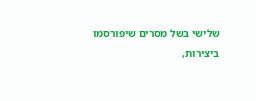שלישי בשל מסרים שיפורסמו
ביצירות,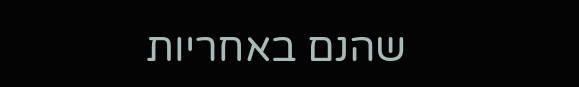שהנם באחריות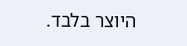היוצר בלבד.